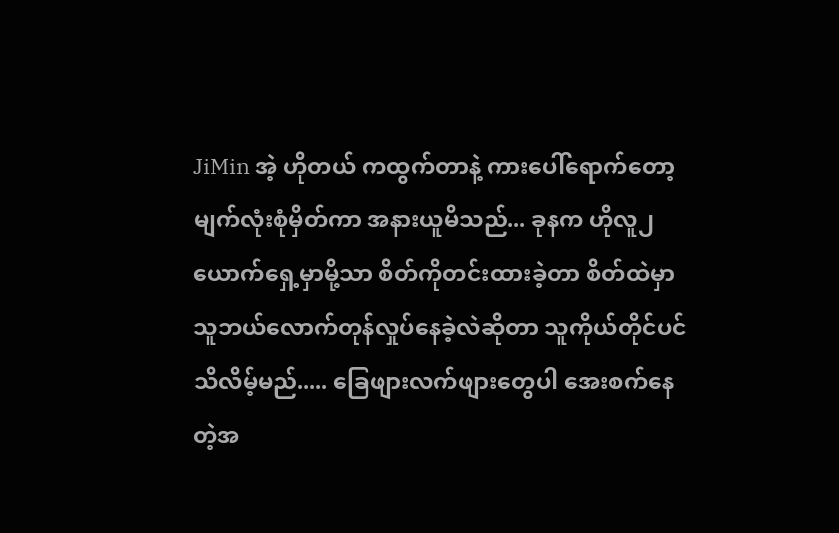JiMin အဲ့ ဟိုတယ် ကထွက်တာနဲ့ ကားပေါ်ရောက်တော့ မျက်လုံးစုံမှိတ်ကာ အနားယူမိသည်... ခုနက ဟိုလူ၂ယောက်ရှေ့မှာမို့သာ စိတ်ကိုတင်းထားခဲ့တာ စိတ်ထဲမှာ သူဘယ်လောက်တုန်လှုပ်နေခဲ့လဲဆိုတာ သူကိုယ်တိုင်ပင် သိလိမ့်မည်..... ခြေဖျားလက်ဖျားတွေပါ အေးစက်နေတဲ့အ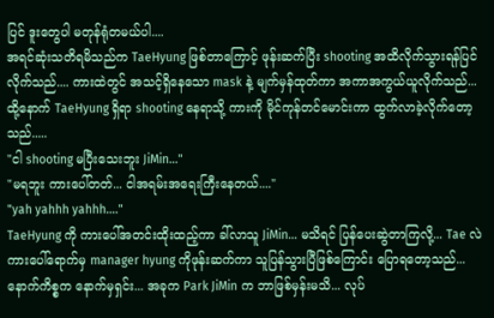ပြင် ဒူးတွေပါ မတုန်ရုံတမယ်ပါ....
အရင်ဆုံးသတိရမိသည်က TaeHyung ဖြစ်တာကြောင့် ဖုန်းဆက်ပြီး shooting အထိလိုက်သွားရန်ပြင်လိုက်သည်.... ကားထဲတွင် အသင့်ရှိနေသော mask နဲ့ မျက်မှန်ထုတ်ကာ အကာအကွယ်ယူလိုက်သည်... ထို့နောက် TaeHyung ရှိရာ shooting နေရာသို့ ကားကို မိုင်ကုန်တင်မောင်းကာ ထွက်လာခဲ့လိုက်တော့သည်.....
"ငါ shooting မပြီးသေးဘူး JiMin..."
"မရဘူး ကားပေါ်တတ်... ငါအရမ်းအရေးကြီးနေတယ်...."
"yah yahhh yahhh...."
TaeHyung ကို ကားပေါ်အတင်းထိုးထည့်ကာ ခါ်လာသူ JiMin... မသိရင် ပြန်ပေးဆွဲတာကြလို့... Tae လဲ ကားပေါ်ရောက်မှ manager hyung ကိုဖုန်းဆက်ကာ သူပြန်သွားပြီဖြစ်ကြောင်း ပြောရတော့သည်... နောက်ကိစ္စက နောက်မှရှင်း... အခုက Park JiMin က ဘာဖြစ်မှန်းမသိ... လုပ်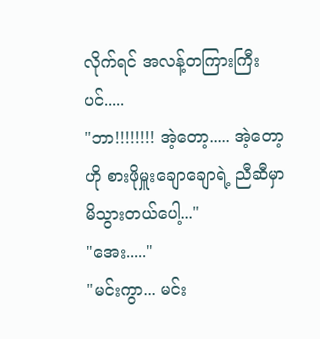လိုက်ရင် အလန့်တကြားကြီးပင်.....
"ဘာ!!!!!!!! အဲ့တော့..... အဲ့တော့ ဟို စားဖိုမှူးချောချောရဲ့ ညီဆီမှာ မိသွားတယ်ပေါ့..."
"အေး....."
"မင်းကွာ... မင်း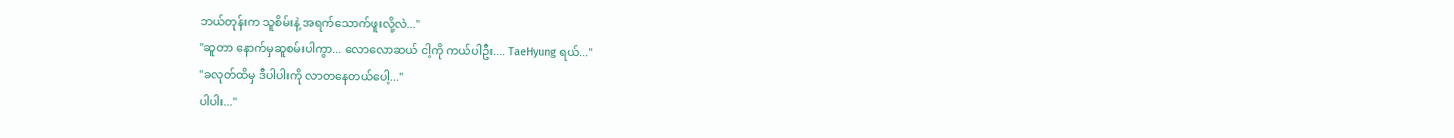ဘယ်တုန်းက သူစိမ်းနဲ့ အရက်သောက်ဖူးလို့လဲ..."
"ဆူတာ နောက်မှဆူစမ်းပါကွာ... လောလောဆယ် ငါ့ကို ကယ်ပါဦး.... TaeHyung ရယ်..."
"ခလုတ်ထိမှ ဒီပါပါးကို လာတနေတယ်ပေါ့..."
ပါပါး..."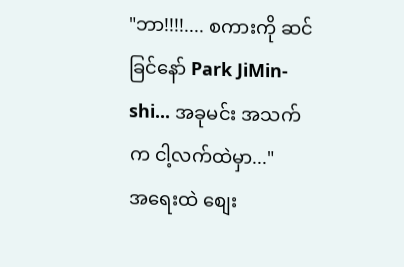"ဘာ!!!!.... စကားကို ဆင်ခြင်နော် Park JiMin-shi... အခုမင်း အသက်က ငါ့လက်ထဲမှာ..."
အရေးထဲ စျေး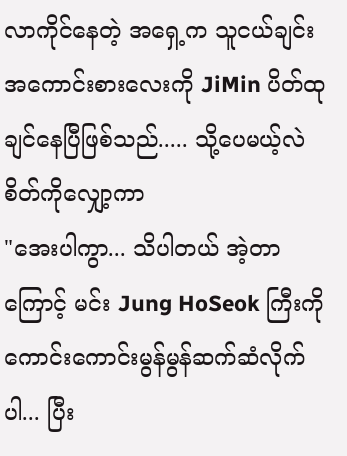လာကိုင်နေတဲ့ အရှေ့က သူငယ်ချင်း အကောင်းစားလေးကို JiMin ပိတ်ထုချင်နေပြီဖြစ်သည်..... သို့ပေမယ့်လဲ စိတ်ကိုလျှော့ကာ
"အေးပါကွာ... သိပါတယ် အဲ့တာကြောင့် မင်း Jung HoSeok ကြီးကို ကောင်းကောင်းမွန်မွန်ဆက်ဆံလိုက်ပါ... ပြီး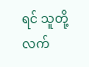ရင် သူတို့လက်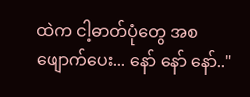ထဲက ငါ့ဓာတ်ပုံတွေ အစဖျောက်ပေး... နော် နော် နော်.."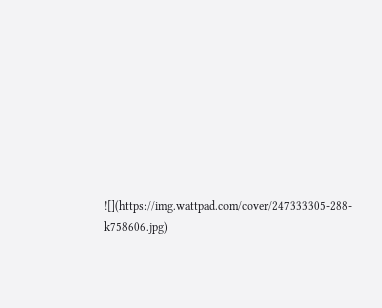![](https://img.wattpad.com/cover/247333305-288-k758606.jpg)